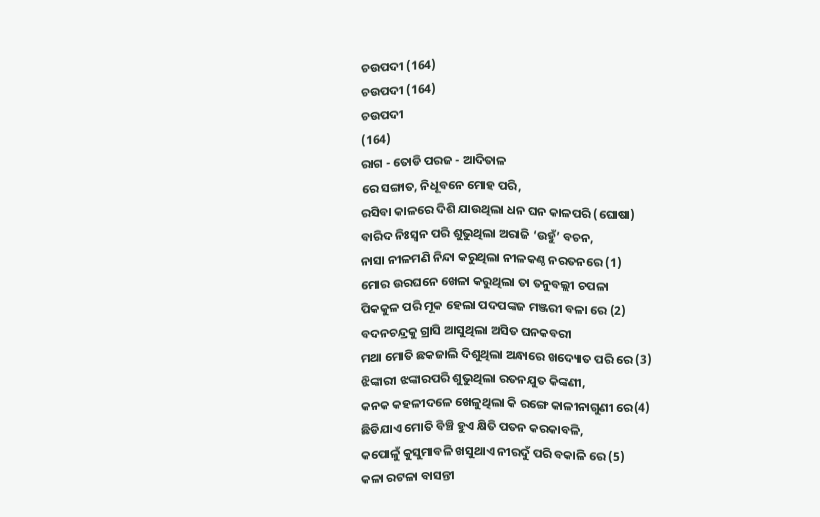ଚଉପଦୀ (164)
ଚଉପଦୀ (164)
ଚଉପଦୀ
(164)
ରାଗ - ତୋଡି ପରଜ - ଆଦିତାଳ
ରେ ସଙ୍ଗାତ, ନିଧୂବନେ ମୋହ ପରି,
ରସିବା କାଳରେ ଦିଶି ଯାଉଥିଲା ଧନ ଘନ କାଳପରି (ଘୋଷା)
ବାରିଦ ନିଃସ୍ୱନ ପରି ଶୁଭୁଥିଲା ଅରାଜି ‘ଉହୁଁ’ ବଚନ,
ନାସା ନୀଳମଣି ନିନ୍ଦା କରୁଥିଲା ନୀଳକଣ୍ଠ ନରତନରେ (1)
ମୋର ଉରଘନେ ଖେଳା କରୁଥିଲା ତା ତନୁବଲ୍ଲୀ ଚପଳା
ପିକକୁଳ ପରି ମୂକ ହେଲା ପଦପଙ୍କଜ ମଞ୍ଜରୀ ବଳା ରେ (2)
ବଦନଚନ୍ଦ୍ରକୁ ଗ୍ରାସି ଆସୁଥିଲା ଅସିତ ଘନକବରୀ
ମଥା ମୋତି ଛକଜାଲି ଦିଶୁଥିଲା ଅନ୍ଧାରେ ଖଦ୍ୟୋତ ପରି ରେ (3)
ଝିଙ୍କାରୀ ଝଙ୍କାରପରି ଶୁଭୁଥିଲା ରତନଯୁତ କିଙ୍କଣୀ,
କନକ କହଳୀଦଳେ ଖେଳୁଥିଲା କି ରଙ୍ଗେ କାଳୀନାଗୁଣୀ ରେ(4)
ଛିଡିଯାଏ ମୋତି ବିଞ୍ଚି ହୁଏ କ୍ଷିତି ପତନ କରକାବଳି,
କପୋଳୁଁ କୁସୁମାବଳି ଖସୁଥାଏ ନୀରଦୁଁ ପରି ବକାଳି ରେ (5)
କଳା ରଟଳା ବାସନ୍ତୀ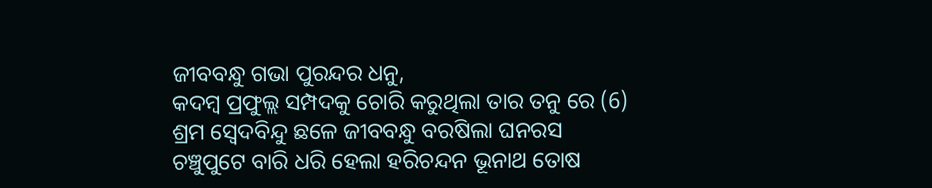ଜୀବବନ୍ଧୁ ଗଭା ପୁରନ୍ଦର ଧନୁ,
କଦମ୍ବ ପ୍ରଫୁଲ୍ଲ ସମ୍ପଦକୁ ଚୋରି କରୁଥିଲା ତାର ତନୁ ରେ (6)
ଶ୍ରମ ସ୍ୱେଦବିନ୍ଦୁ ଛଳେ ଜୀବବନ୍ଧୁ ବରଷିଲା ଘନରସ
ଚଞ୍ଚୁପୁଟେ ବାରି ଧରି ହେଲା ହରିଚନ୍ଦନ ଭୂନାଥ ତୋଷ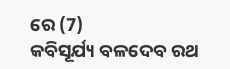ରେ (7)
କବିସୂର୍ଯ୍ୟ ବଳଦେବ ରଥ